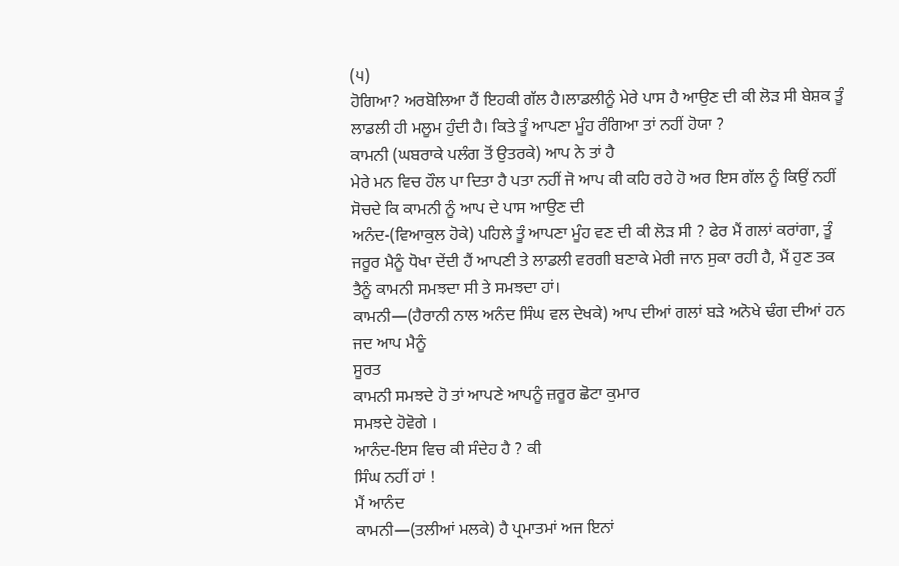(੫)
ਹੋਗਿਆ? ਅਰਬੋਲਿਆ ਹੈਂ ਇਹਕੀ ਗੱਲ ਹੈ।ਲਾਡਲੀਨੂੰ ਮੇਰੇ ਪਾਸ ਹੈ ਆਉਣ ਦੀ ਕੀ ਲੋੜ ਸੀ ਬੇਸ਼ਕ ਤੂੰ ਲਾਡਲੀ ਹੀ ਮਲੂਮ ਹੁੰਦੀ ਹੈ। ਕਿਤੇ ਤੂੰ ਆਪਣਾ ਮੂੰਹ ਰੰਗਿਆ ਤਾਂ ਨਹੀਂ ਹੋਯਾ ?
ਕਾਮਨੀ (ਘਬਰਾਕੇ ਪਲੰਗ ਤੋਂ ਉਤਰਕੇ) ਆਪ ਨੇ ਤਾਂ ਹੈ
ਮੇਰੇ ਮਨ ਵਿਚ ਹੌਲ ਪਾ ਦਿਤਾ ਹੈ ਪਤਾ ਨਹੀਂ ਜੋ ਆਪ ਕੀ ਕਹਿ ਰਹੇ ਹੋ ਅਰ ਇਸ ਗੱਲ ਨੂੰ ਕਿਉਂ ਨਹੀਂ ਸੋਚਦੇ ਕਿ ਕਾਮਨੀ ਨੂੰ ਆਪ ਦੇ ਪਾਸ ਆਉਣ ਦੀ
ਅਨੰਦ-(ਵਿਆਕੁਲ ਹੋਕੇ) ਪਹਿਲੇ ਤੂੰ ਆਪਣਾ ਮੂੰਹ ਵਣ ਦੀ ਕੀ ਲੋੜ ਸੀ ? ਫੇਰ ਮੈਂ ਗਲਾਂ ਕਰਾਂਗਾ, ਤੂੰ ਜਰੂਰ ਮੈਨੂੰ ਧੋਖਾ ਦੇਂਦੀ ਹੈਂ ਆਪਣੀ ਤੇ ਲਾਡਲੀ ਵਰਗੀ ਬਣਾਕੇ ਮੇਰੀ ਜਾਨ ਸੁਕਾ ਰਹੀ ਹੈ, ਮੈਂ ਹੁਣ ਤਕ ਤੈਨੂੰ ਕਾਮਨੀ ਸਮਝਦਾ ਸੀ ਤੇ ਸਮਝਦਾ ਹਾਂ।
ਕਾਮਨੀ—(ਹੈਰਾਨੀ ਨਾਲ ਅਨੰਦ ਸਿੰਘ ਵਲ ਦੇਖਕੇ) ਆਪ ਦੀਆਂ ਗਲਾਂ ਬੜੇ ਅਨੋਖੇ ਢੰਗ ਦੀਆਂ ਹਨ ਜਦ ਆਪ ਮੈਨੂੰ
ਸੂਰਤ
ਕਾਮਨੀ ਸਮਝਦੇ ਹੋ ਤਾਂ ਆਪਣੇ ਆਪਨੂੰ ਜ਼ਰੂਰ ਛੋਟਾ ਕੁਮਾਰ
ਸਮਝਦੇ ਹੋਵੋਗੇ ।
ਆਨੰਦ-ਇਸ ਵਿਚ ਕੀ ਸੰਦੇਹ ਹੈ ? ਕੀ
ਸਿੰਘ ਨਹੀਂ ਹਾਂ !
ਮੈਂ ਆਨੰਦ
ਕਾਮਨੀ—(ਤਲੀਆਂ ਮਲਕੇ) ਹੈ ਪ੍ਰਮਾਤਮਾਂ ਅਜ ਇਨਾਂ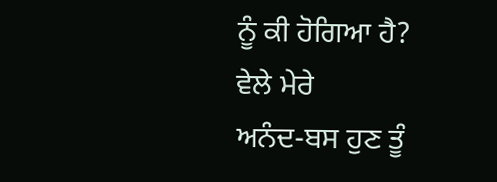ਨੂੰ ਕੀ ਹੋਗਿਆ ਹੈ?
ਵੇਲੇ ਮੇਰੇ
ਅਨੰਦ-ਬਸ ਹੁਣ ਤੂੰ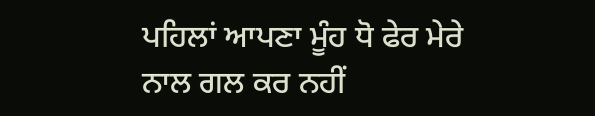ਪਹਿਲਾਂ ਆਪਣਾ ਮੂੰਹ ਧੋ ਫੇਰ ਮੇਰੇ ਨਾਲ ਗਲ ਕਰ ਨਹੀਂ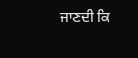ਜਾਣਦੀ ਕਿ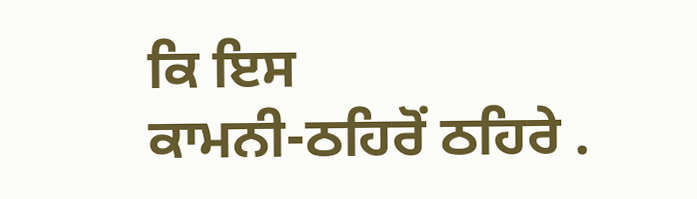ਕਿ ਇਸ
ਕਾਮਨੀ-ਠਹਿਰੋਂ ਠਹਿਰੇ .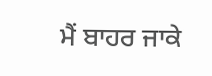ਮੈਂ ਬਾਹਰ ਜਾਕੇ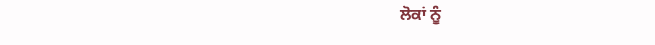ਲੋਕਾਂ ਨੂੰ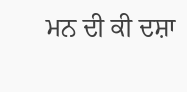ਮਨ ਦੀ ਕੀ ਦਸ਼ਾ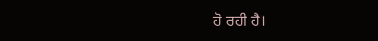ਹੋ ਰਹੀ ਹੈ।